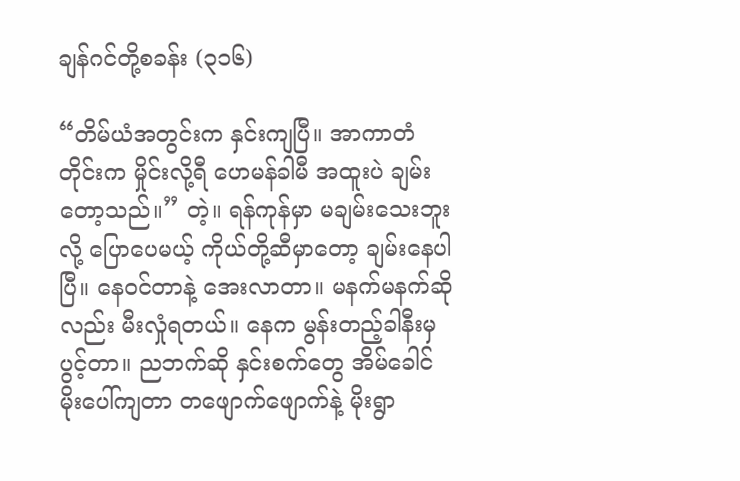ချန်ဂင်တို့စခန်း (၃၁၆)

“တိမ်ယံအတွင်းက နှင်းကျပြီ။ အာကာတံတိုင်းက မှိုင်းလို့ရီ ဟေမန်ခါမီ အထူးပဲ ချမ်းတော့သည်။” တဲ့။ ရန်ကုန်မှာ မချမ်းသေးဘူး လို့ ပြောပေမယ့် ကိုယ်တို့ဆီမှာတော့ ချမ်းနေပါပြီ။ နေဝင်တာနဲ့ အေးလာတာ။ မနက်မနက်ဆိုလည်း မီးလှုံရတယ်။ နေက မွန်းတည့်ခါနီးမှ ပွင့်တာ။ ညဘက်ဆို နှင်းစက်တွေ အိမ်ခေါင်မိုးပေါ်ကျတာ တဖျောက်ဖျောက်နဲ့ မိုးရွာ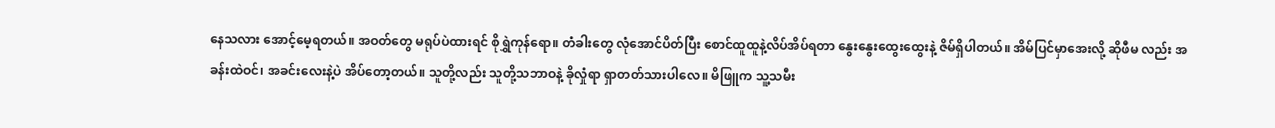နေသလား အောင့်မေ့ရတယ်။ အဝတ်တွေ မရုပ်ပဲထားရင် စိုရွှဲကုန်ရော။ တံခါးတွေ လုံအောင်ပိတ်ပြီး စောင်ထူထူနဲ့လိပ်အိပ်ရတာ နွေးနွေးထွေးထွေးနဲ့ ဇိမ်ရှိပါတယ်။ အိမ်ပြင်မှာအေးလို့ ဆိုဖီမ လည်း အခန်းထဲဝင်၊ အခင်းလေးနဲ့ပဲ အိပ်တော့တယ်။ သူတို့လည်း သူတို့သဘာဝနဲ့ ခိုလှုံရာ ရှာတတ်သားပါလေ။ မိဖြူက သူ့သမီး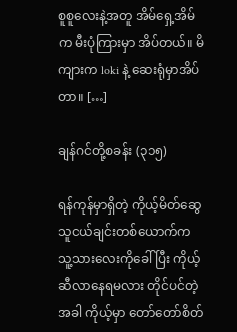စူစူလေးနဲ့အတူ အိမ်ရှေ့အိမ်က မီးပုံကြားမှာ အိပ်တယ်။ မိကျားက loki နဲ့ ဆေးရုံမှာအိပ်တာ။ […]

ချန်ဂင်တို့စခန်း (၃၁၅)

ရန်ကုန်မှာရှိတဲ့ ကိုယ့်မိတ်ဆွေသူငယ်ချင်းတစ်ယောက်က သူ့သားလေးကိုခေါ်ပြီး ကိုယ့်ဆီလာနေရမလား တိုင်ပင်တဲ့အခါ ကိုယ့်မှာ တော်တော်စိတ်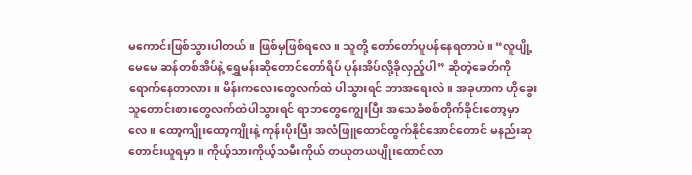မကောင်းဖြစ်သွားပါတယ်။ ဖြစ်မှဖြစ်ရလေ။ သူတို့ တော်တော်ပူပန်နေရတာပဲ။ “လူပျို့မေမေ ဆန်တစ်အိပ်နဲ့ ရွှေမန်းဆိုတောင်တော်ရိပ် ပုန်းအိပ်လို့ခိုလှည့်ပါ” ဆိုတဲ့ခေတ်ကို ရောက်နေတာလား။ မိန်းကလေးတွေလက်ထဲ ပါသွားရင် ဘာအရေးလဲ။ အခုဟာက ဟိုခွေးသူတောင်းစားတွေလက်ထဲပါသွားရင် ရာဘတွေကျွေးပြီး အသေခံစစ်တိုက်ခိုင်းတော့မှာလေ။ ထော့ကျိုးထော့ကျိုးနဲ့ ကုန်းပိုးပြီး အလံဖြူထောင်ထွက်နိုင်အောင်တောင် မနည်းဆုတောင်းယူရမှာ။ ကိုယ့်သားကိုယ့်သမီးကိုယ် တယုတယပျိုးထောင်လာ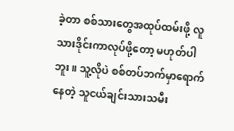ခဲ့တာ စစ်သားတွေအထုပ်ထမ်းဖို့ လူသားဒိုင်းကာလုပ်ဖို့တော့ မဟုတ်ပါဘူး။ သူ့လိုပဲ စစ်တပ်ဘက်မှာရောက်နေတဲ့ သူငယ်ချင်းသားသမီး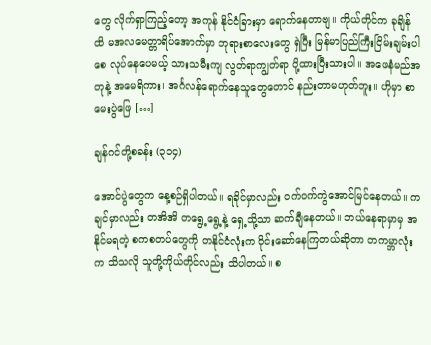တွေ လိုက်ရှာကြည့်တော့ အကုန် နိုင်ငံခြားမှာ ရောက်နေတာဗျ။ ကိုယ်တိုင်က ခုချိန်ထိ မအလမေတ္တာရိပ်အောက်မှာ ဘုရားစာလေးတွေ ရှဲပြီး မြန်မာပြည်ကြီးငြိမ်းချမ်းပါစေ လုပ်နေပေမယ့် သားသမီးကျ လွတ်ရာကျွတ်ရာ ပို့ထားပြီးသားပါ။ အဖေနံမည်အတုနဲ့ အမေရိကား၊ အင်္ဂလန်ရောက်နေသူတွေတောင် နည်းတာမဟုတ်ဘူး။ ဟိုမှာ စာမေးပွဲဖြေ […]

ချန်ဂင်တို့စခန်း (၃၁၄)

အောင်ပွဲတွေက နေ့စဉ်ရှိပါတယ်။ ရခိုင်မှာလည်း ဝက်ဝက်ကွဲအောင်မြင်နေတယ်။ ကချင်မှာလည်း တအိအိ တရွေ့ရွေ့နဲ့ ရှေ့သို့သာ ဆက်ချီနေတယ်။ ဘယ်နေရာမှာမှ အနိုင်မရတဲ့ စကစတပ်တွေကို တနိုင်ငံလုံးက ဝိုင်းဆော်နေကြတယ်ဆိုတာ တကမ္ဘာလုံးက သိသလို သူတို့ကိုယ်တိုင်လည်း သိပါတယ်။ စ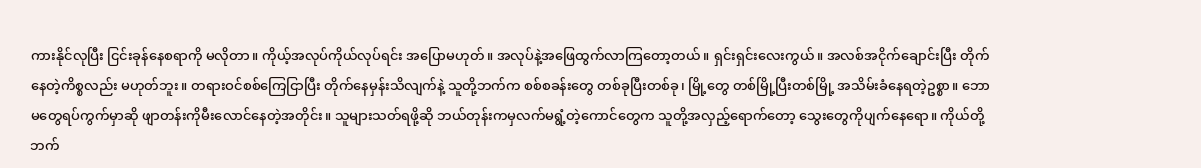ကားနိုင်လုပြီး ငြင်းခုန်နေစရာကို မလိုတာ။ ကိုယ့်အလုပ်ကိုယ်လုပ်ရင်း အပြောမဟုတ်။ အလုပ်နဲ့အဖြေထွက်လာကြတော့တယ်။ ရှင်းရှင်းလေးကွယ်။ အလစ်အငိုက်ချောင်းပြီး တိုက်နေတဲ့ကိစ္စလည်း မဟုတ်ဘူး။ တရားဝင်စစ်ကြေငြာပြီး တိုက်နေမှန်းသိလျက်နဲ့ သူတို့ဘက်က စစ်စခန်းတွေ တစ်ခုပြီးတစ်ခု၊ မြို့တွေ တစ်မြို့ပြီးတစ်မြို့ အသိမ်းခံနေရတဲ့ဥစ္စာ။ ဘောမတွေရပ်ကွက်မှာဆို ဖျာတန်းကိုမီးလောင်နေတဲ့အတိုင်း။ သူများသတ်ရဖို့ဆို ဘယ်တုန်းကမှလက်မရွံ့တဲ့ကောင်တွေက သူတို့အလှည့်ရောက်တော့ သွေးတွေကိုပျက်နေရော။ ကိုယ်တို့ဘက်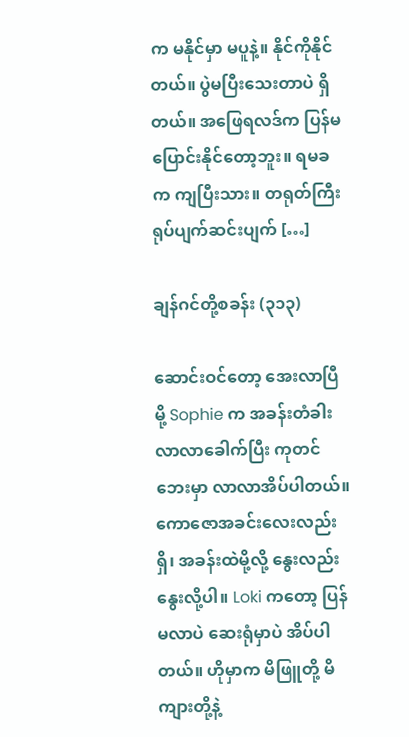က မနိုင်မှာ မပူနဲ့။ နိုင်ကိုနိုင်တယ်။ ပွဲမပြီးသေးတာပဲ ရှိတယ်။ အဖြေရလဒ်က ပြန်မပြောင်းနိုင်တော့ဘူး။ ရမခ က ကျပြီးသား။ တရုတ်ကြီး ရုပ်ပျက်ဆင်းပျက် […]

ချန်ဂင်တို့စခန်း (၃၁၃)

ဆောင်းဝင်တော့ အေးလာပြီမို့ Sophie က အခန်းတံခါးလာလာခေါက်ပြီး ကုတင်ဘေးမှာ လာလာအိပ်ပါတယ်။ ကောဇောအခင်းလေးလည်းရှိ၊ အခန်းထဲမို့လို့ နွေးလည်းနွေးလို့ပါ။ Loki ကတော့ ပြန်မလာပဲ ဆေးရုံမှာပဲ အိပ်ပါတယ်။ ဟိုမှာက မိဖြူတို့ မိကျားတို့နဲ့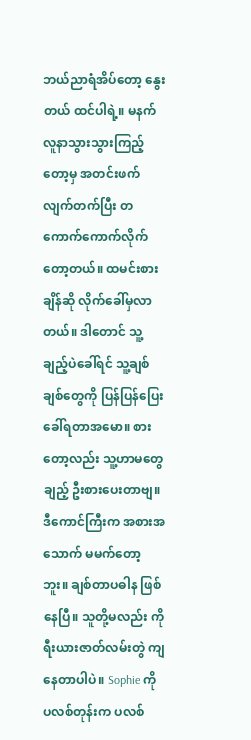ဘယ်ညာရံအိပ်တော့ နွေးတယ် ထင်ပါရဲ့။ မနက် လူနာသွားသွားကြည့်တော့မှ အတင်းဖက်လျက်တက်ပြီး တကောက်ကောက်လိုက်တော့တယ်။ ထမင်းစားချိန်ဆို လိုက်ခေါ်မှလာတယ်။ ဒါတောင် သူ့ချည့်ပဲခေါ်ရင် သူ့ချစ်ချစ်တွေကို ပြန်ပြန်ပြေးခေါ်ရတာအမော။ စားတော့လည်း သူ့ဟာမတွေချည့် ဦးစားပေးတာဗျ။ ဒီကောင်ကြီးက အစားအသောက် မမက်တော့ဘူး။ ချစ်တာပဓါန ဖြစ်နေပြီ။ သူတို့မလည်း ကိုရီးယားဇာတ်လမ်းတွဲ ကျနေတာပါပဲ။ Sophie ကို ပလစ်တုန်းက ပလစ်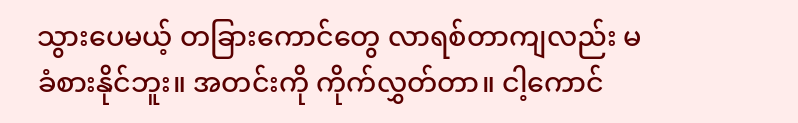သွားပေမယ့် တခြားကောင်တွေ လာရစ်တာကျလည်း မခံစားနိုင်ဘူး။ အတင်းကို ကိုက်လွှတ်တာ။ ငါ့ကောင်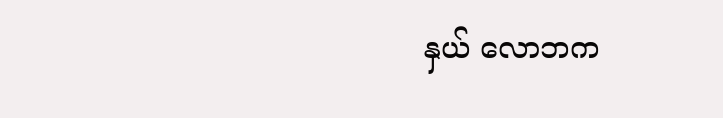နှယ် လောဘက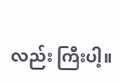လည်း ကြီးပါ့။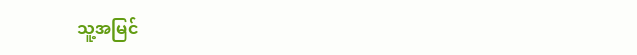သူ့အမြင်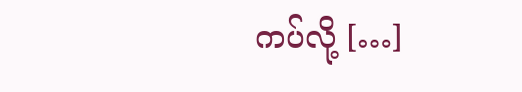ကပ်လို့ […]